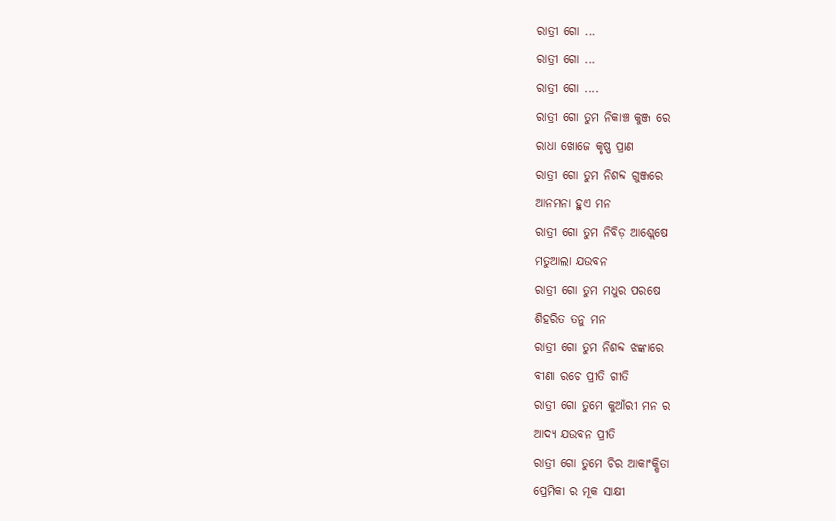ରାତ୍ରୀ ଗୋ ...
ରାତ୍ରୀ ଗୋ ...
ରାତ୍ରୀ ଗୋ ....
ରାତ୍ରୀ ଗୋ ତୁମ ନିକାଞ୍ଚ କୁଞ୍ଜ ରେ
ରାଧା ଖୋଜେ କୃଷ୍ଣ ପ୍ରାଣ
ରାତ୍ରୀ ଗୋ ତୁମ ନିଶବ୍ଦ ଗୁଞ୍ଜରେ
ଆନମନା ହୁଏ ମନ
ରାତ୍ରୀ ଗୋ ତୁମ ନିବିଡ଼ ଆଶ୍ଲେଷେ
ମତୁଆଲା ଯଉବନ
ରାତ୍ରୀ ଗୋ ତୁମ ମଧୁର ପରଷେ
ଶିହରିତ ତନୁ ମନ
ରାତ୍ରୀ ଗୋ ତୁମ ନିଶବ୍ଦ ଝଙ୍କାରେ
ବୀଣା ରଚେ ପ୍ରୀତି ଗୀତି
ରାତ୍ରୀ ଗୋ ତୁମେ କୁଆଁରୀ ମନ ର
ଆଦ୍ୟ ଯଉବନ ପ୍ରୀତି
ରାତ୍ରୀ ଗୋ ତୁମେ ଚିର ଆକାଂକ୍ଷିତା
ପ୍ରେମିକା ର ମୂକ ସାକ୍ଷୀ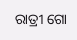ରାତ୍ରୀ ଗୋ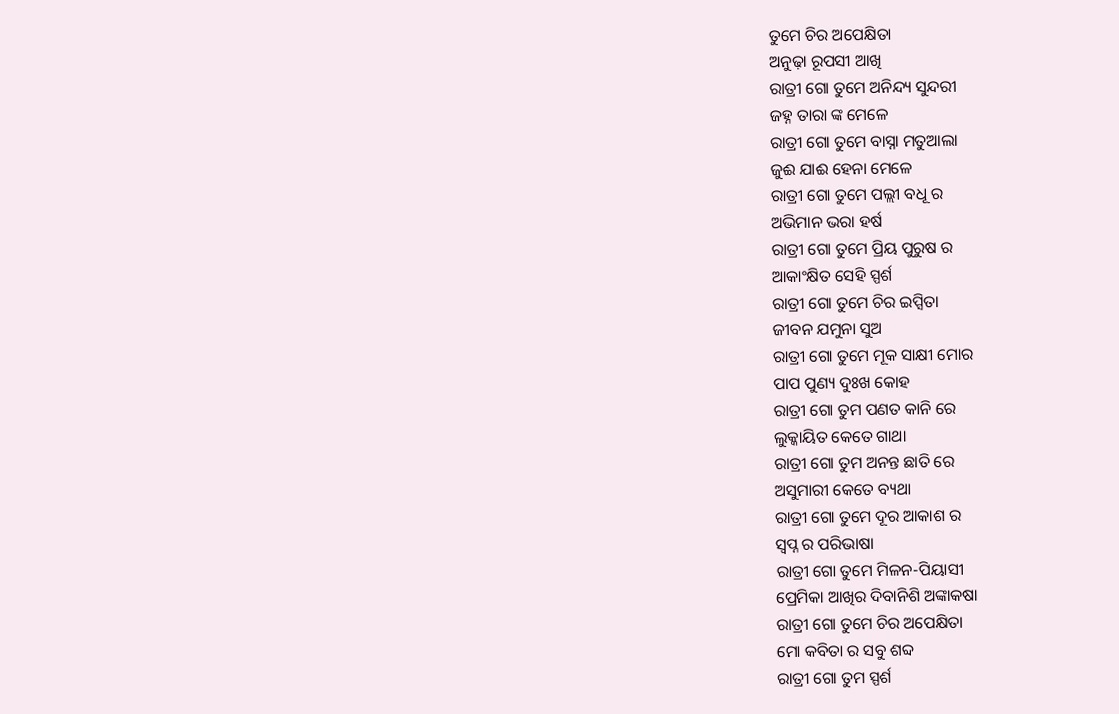ତୁମେ ଚିର ଅପେକ୍ଷିତା
ଅନୁଢ଼ା ରୂପସୀ ଆଖି
ରାତ୍ରୀ ଗୋ ତୁମେ ଅନିନ୍ଦ୍ୟ ସୁନ୍ଦରୀ
ଜହ୍ନ ତାରା ଙ୍କ ମେଳେ
ରାତ୍ରୀ ଗୋ ତୁମେ ବାସ୍ନା ମତୁଆଲା
ଜୁଈ ଯାଈ ହେନା ମେଳେ
ରାତ୍ରୀ ଗୋ ତୁମେ ପଲ୍ଲୀ ବଧୂ ର
ଅଭିମାନ ଭରା ହର୍ଷ
ରାତ୍ରୀ ଗୋ ତୁମେ ପ୍ରିୟ ପୁରୁଷ ର
ଆକାଂକ୍ଷିତ ସେହି ସ୍ପର୍ଶ
ରାତ୍ରୀ ଗୋ ତୁମେ ଚିର ଇପ୍ସିତା
ଜୀବନ ଯମୁନା ସୁଅ
ରାତ୍ରୀ ଗୋ ତୁମେ ମୂକ ସାକ୍ଷୀ ମୋର
ପାପ ପୁଣ୍ୟ ଦୁଃଖ କୋହ
ରାତ୍ରୀ ଗୋ ତୁମ ପଣତ କାନି ରେ
ଲୁକ୍କାୟିତ କେତେ ଗାଥା
ରାତ୍ରୀ ଗୋ ତୁମ ଅନନ୍ତ ଛାତି ରେ
ଅସୁମାରୀ କେତେ ବ୍ୟଥା
ରାତ୍ରୀ ଗୋ ତୁମେ ଦୂର ଆକାଶ ର
ସ୍ୱପ୍ନ ର ପରିଭାଷା
ରାତ୍ରୀ ଗୋ ତୁମେ ମିଳନ-ପିୟାସୀ
ପ୍ରେମିକା ଆଖିର ଦିବାନିଶି ଅଙ୍କାକଷା
ରାତ୍ରୀ ଗୋ ତୁମେ ଚିର ଅପେକ୍ଷିତା
ମୋ କବିତା ର ସବୁ ଶବ୍ଦ
ରାତ୍ରୀ ଗୋ ତୁମ ସ୍ପର୍ଶ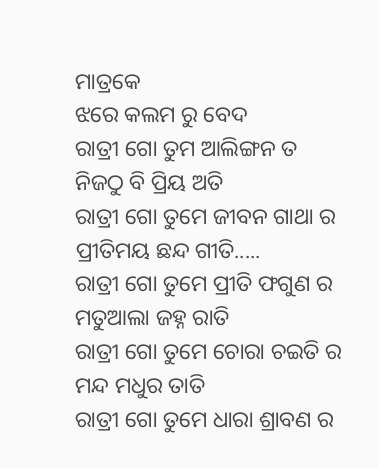ମାତ୍ରକେ
ଝରେ କଲମ ରୁ ବେଦ
ରାତ୍ରୀ ଗୋ ତୁମ ଆଲିଙ୍ଗନ ତ
ନିଜଠୁ ବି ପ୍ରିୟ ଅତି
ରାତ୍ରୀ ଗୋ ତୁମେ ଜୀବନ ଗାଥା ର
ପ୍ରୀତିମୟ ଛନ୍ଦ ଗୀତି.....
ରାତ୍ରୀ ଗୋ ତୁମେ ପ୍ରୀତି ଫଗୁଣ ର
ମତୁଆଲା ଜହ୍ନ ରାତି
ରାତ୍ରୀ ଗୋ ତୁମେ ଚୋରା ଚଇତି ର
ମନ୍ଦ ମଧୁର ତାତି
ରାତ୍ରୀ ଗୋ ତୁମେ ଧାରା ଶ୍ରାବଣ ର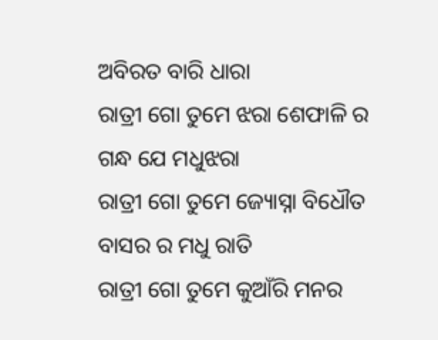ଅବିରତ ବାରି ଧାରା
ରାତ୍ରୀ ଗୋ ତୁମେ ଝରା ଶେଫାଳି ର
ଗନ୍ଧ ଯେ ମଧୁଝରା
ରାତ୍ରୀ ଗୋ ତୁମେ ଜ୍ୟୋସ୍ନା ବିଧୌତ
ବାସର ର ମଧୁ ରାତି
ରାତ୍ରୀ ଗୋ ତୁମେ କୁଆଁରି ମନର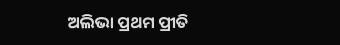ଅଲିଭା ପ୍ରଥମ ପ୍ରୀତି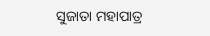ସୁଜାତା ମହାପାତ୍ର